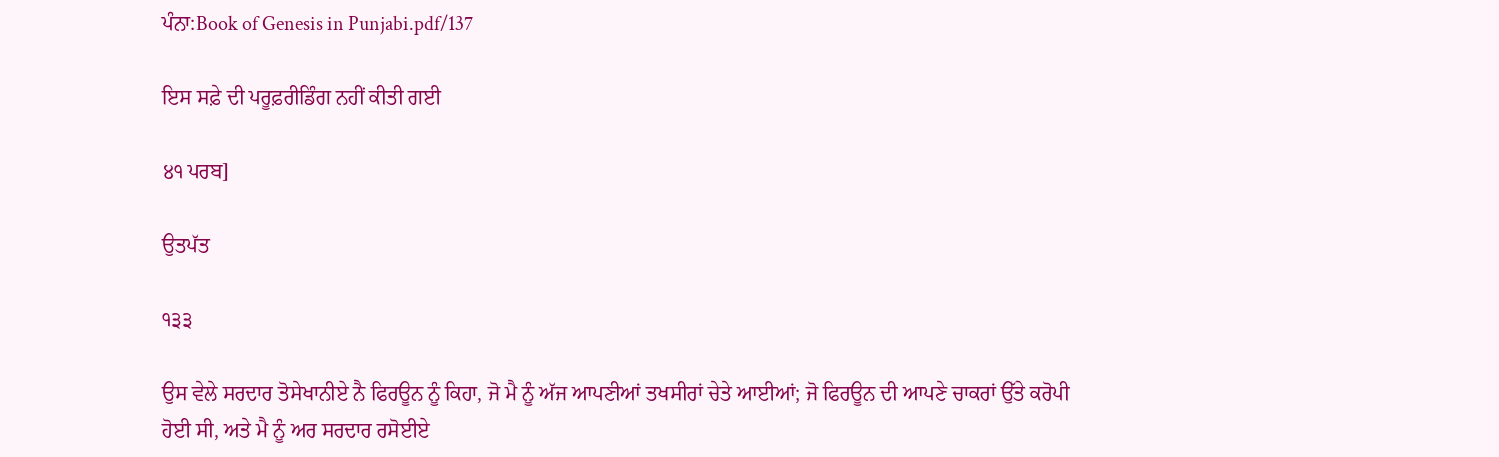ਪੰਨਾ:Book of Genesis in Punjabi.pdf/137

ਇਸ ਸਫ਼ੇ ਦੀ ਪਰੂਫ਼ਰੀਡਿੰਗ ਨਹੀਂ ਕੀਤੀ ਗਈ

੪੧ ਪਰਬ]

ਉਤਪੱਤ

੧੩੩

ਉਸ ਵੇਲੇ ਸਰਦਾਰ ਤੋਸੇਖਾਨੀਏ ਨੈ ਫਿਰਊਨ ਨੂੰ ਕਿਹਾ, ਜੋ ਮੈ ਨੂੰ ਅੱਜ ਆਪਣੀਆਂ ਤਖਸੀਰਾਂ ਚੇਤੇ ਆਈਆਂ; ਜੋ ਫਿਰਊਨ ਦੀ ਆਪਣੇ ਚਾਕਰਾਂ ਉੱਤੇ ਕਰੋਪੀ ਹੋਈ ਸੀ, ਅਤੇ ਮੈ ਨੂੰ ਅਰ ਸਰਦਾਰ ਰਸੋਈਏ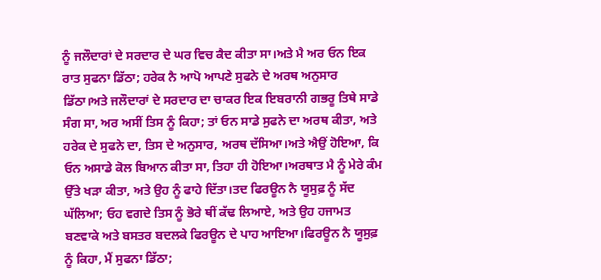ਨੂੰ ਜਲੌਦਾਰਾਂ ਦੇ ਸਰਦਾਰ ਦੇ ਘਰ ਵਿਚ ਕੈਦ ਕੀਤਾ ਸਾ।ਅਤੇ ਮੈ ਅਰ ਓਨ ਇਕ ਰਾਤ ਸੁਫਨਾ ਡਿੱਠਾ; ਹਰੇਕ ਨੈ ਆਪੋ ਆਪਣੇ ਸੁਫਨੇ ਦੇ ਅਰਥ ਅਨੁਸਾਰ ਡਿੱਠਾ।ਅਤੇ ਜਲੌਦਾਰਾਂ ਦੇ ਸਰਦਾਰ ਦਾ ਚਾਕਰ ਇਕ ਇਬਰਾਨੀ ਗਭਰੂ ਤਿਥੇ ਸਾਡੇ ਸੰਗ ਸਾ, ਅਰ ਅਸੀਂ ਤਿਸ ਨੂੰ ਕਿਹਾ; ਤਾਂ ਓਨ ਸਾਡੇ ਸੁਫਨੇ ਦਾ ਅਰਥ ਕੀਤਾ, ਅਤੇ ਹਰੇਕ ਦੇ ਸੁਫਨੇ ਦਾ, ਤਿਸ ਦੇ ਅਨੁਸਾਰ, ਅਰਥ ਦੱਸਿਆ।ਅਤੇ ਐਉਂ ਹੋਇਆ, ਕਿ ਓਨ ਅਸਾਡੇ ਕੋਲ ਬਿਆਨ ਕੀਤਾ ਸਾ, ਤਿਹਾ ਹੀ ਹੋਇਆ।ਅਰਥਾਤ ਮੈ ਨੂੰ ਮੇਰੇ ਕੰਮ ਉੱਤੇ ਖੜਾ ਕੀਤਾ, ਅਤੇ ਉਹ ਨੂੰ ਫਾਹੇ ਦਿੱਤਾ।ਤਦ ਫਿਰਊਨ ਨੈ ਯੂਸੁਫ਼ ਨੂੰ ਸੱਦ ਘੱਲਿਆ; ਓਹ ਵਗਦੇ ਤਿਸ ਨੂੰ ਭੋਰੇ ਥੀਂ ਕੱਢ ਲਿਆਏ, ਅਤੇ ਉਹ ਹਜਾਮਤ ਬਣਵਾਕੇ ਅਤੇ ਬਸਤਰ ਬਦਲਕੇ ਫਿਰਊਨ ਦੇ ਪਾਹ ਆਇਆ।ਫਿਰਊਨ ਨੈ ਯੂਸੁਫ਼ ਨੂੰ ਕਿਹਾ, ਮੈਂ ਸੁਫਨਾ ਡਿੱਠਾ;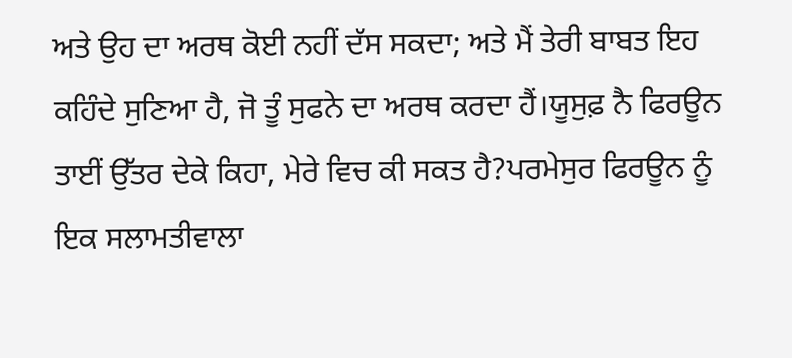ਅਤੇ ਉਹ ਦਾ ਅਰਥ ਕੋਈ ਨਹੀਂ ਦੱਸ ਸਕਦਾ; ਅਤੇ ਮੈਂ ਤੇਰੀ ਬਾਬਤ ਇਹ ਕਹਿੰਦੇ ਸੁਣਿਆ ਹੈ, ਜੋ ਤੂੰ ਸੁਫਨੇ ਦਾ ਅਰਥ ਕਰਦਾ ਹੈਂ।ਯੂਸੁਫ਼ ਨੈ ਫਿਰਊਨ ਤਾਈਂ ਉੱਤਰ ਦੇਕੇ ਕਿਹਾ, ਮੇਰੇ ਵਿਚ ਕੀ ਸਕਤ ਹੈ?ਪਰਮੇਸੁਰ ਫਿਰਊਨ ਨੂੰ ਇਕ ਸਲਾਮਤੀਵਾਲਾ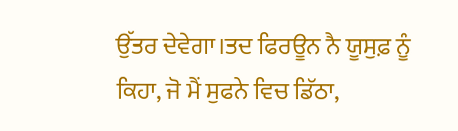ਉੱਤਰ ਦੇਵੇਗਾ।ਤਦ ਫਿਰਊਨ ਨੈ ਯੂਸੁਫ਼ ਨੂੰ ਕਿਹਾ, ਜੋ ਮੈਂ ਸੁਫਨੇ ਵਿਚ ਡਿੱਠਾ,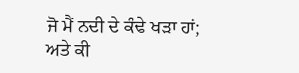ਜੋ ਮੈਂ ਨਦੀ ਦੇ ਕੰਢੇ ਖੜਾ ਹਾਂ; ਅਤੇ ਕੀ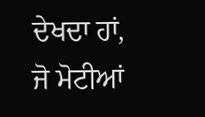ਦੇਖਦਾ ਹਾਂ, ਜੋ ਮੋਟੀਆਂ